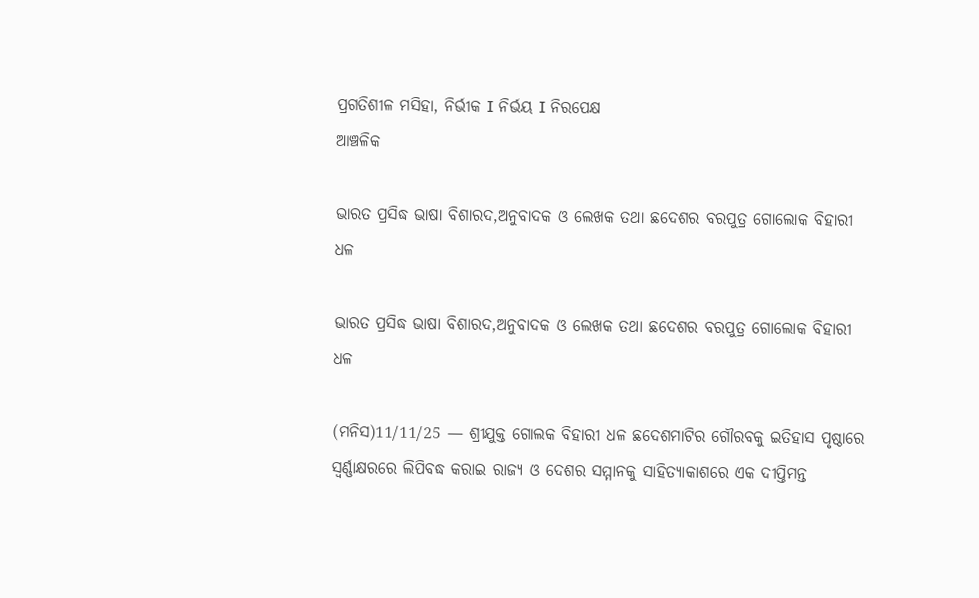ପ୍ରଗତିଶୀଳ ମସିହା, ନିର୍ଭୀକ I ନିର୍ଭୟ I ନିରପେକ୍ଷ
ଆଞ୍ଚଳିକ

ଭାରତ ପ୍ରସିଦ୍ଧ ଭାଷା ବିଶାରଦ,ଅନୁବାଦକ ଓ ଲେଖକ ତଥା ଛଦେଶର ବରପୁତ୍ର ଗୋଲୋକ ବିହାରୀ ଧଳ

ଭାରତ ପ୍ରସିଦ୍ଧ ଭାଷା ବିଶାରଦ,ଅନୁବାଦକ ଓ ଲେଖକ ତଥା ଛଦେଶର ବରପୁତ୍ର ଗୋଲୋକ ବିହାରୀ ଧଳ

(ମନିସ)11/11/25 — ଶ୍ରୀଯୁକ୍ତ ଗୋଲକ ବିହାରୀ ଧଳ ଛଦେଶମାଟିର ଗୌରବକୁ ଇତିହାସ ପୃଷ୍ଠାରେ ସ୍ୱର୍ଣ୍ଣାକ୍ଷରରେ ଲିପିବଦ୍ଧ କରାଇ ରାଜ୍ୟ ଓ ଦେଶର ସମ୍ମାନକୁ ସାହିତ୍ୟାକାଶରେ ଏକ ଦୀପ୍ତିମନ୍ତ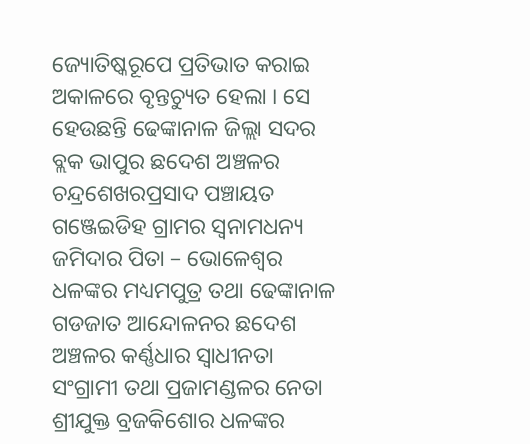ଜ୍ୟୋତିଷ୍କରୂପେ ପ୍ରତିଭାତ କରାଇ ଅକାଳରେ ବୃନ୍ତଚ୍ୟୁତ ହେଲା । ସେ ହେଉଛନ୍ତି ଢେଙ୍କାନାଳ ଜିଲ୍ଲା ସଦର ବ୍ଲକ ଭାପୁର ଛଦେଶ ଅଞ୍ଚଳର ଚନ୍ଦ୍ରଶେଖରପ୍ରସାଦ ପଞ୍ଚାୟତ ଗଞ୍ଜେଇଡିହ ଗ୍ରାମର ସ୍ୱନାମଧନ୍ୟ ଜମିଦାର ପିତା – ଭୋଳେଶ୍ବର ଧଳଙ୍କର ମଧ୍ୟମପୁତ୍ର ତଥା ଢେଙ୍କାନାଳ ଗଡଜାତ ଆନ୍ଦୋଳନର ଛଦେଶ ଅଞ୍ଚଳର କର୍ଣ୍ଣଧାର ସ୍ଵାଧୀନତା ସଂଗ୍ରାମୀ ତଥା ପ୍ରଜାମଣ୍ଡଳର ନେତା ଶ୍ରୀଯୁକ୍ତ ବ୍ରଜକିଶୋର ଧଳଙ୍କର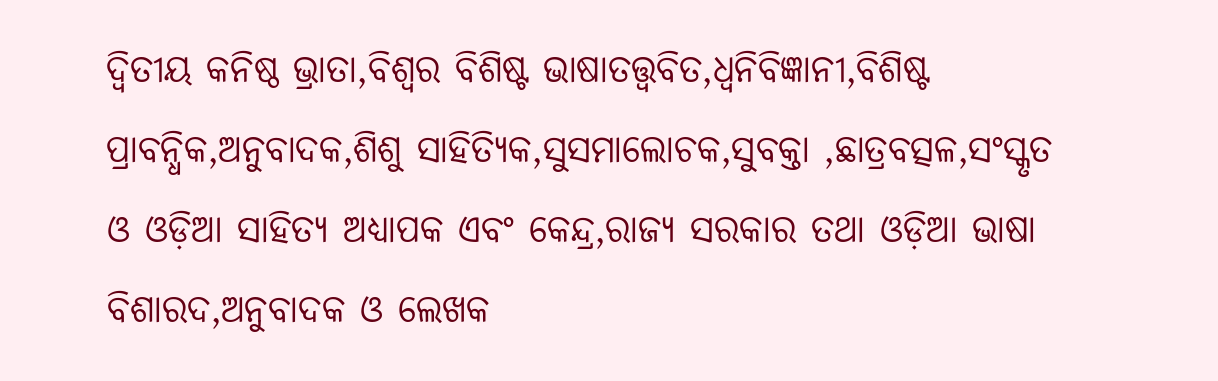ଦ୍ବିତୀୟ କନିଷ୍ଠ ଭ୍ରାତା,ବିଶ୍ବର ବିଶିଷ୍ଟ ଭାଷାତତ୍ତ୍ବବିତ,ଧ୍ବନିବିଜ୍ଞାନୀ,ବିଶିଷ୍ଟ ପ୍ରାବନ୍ଧିକ,ଅନୁବାଦକ,ଶିଶୁ ସାହିତ୍ୟିକ,ସୁସମାଲୋଚକ,ସୁବକ୍ତା ,ଛାତ୍ରବତ୍ସଳ,ସଂସ୍କୃତ ଓ ଓଡ଼ିଆ ସାହିତ୍ୟ ଅଧ୍ୟାପକ ଏବଂ କେନ୍ଦ୍ର,ରାଜ୍ୟ ସରକାର ତଥା ଓଡ଼ିଆ ଭାଷା ବିଶାରଦ,ଅନୁବାଦକ ଓ ଲେଖକ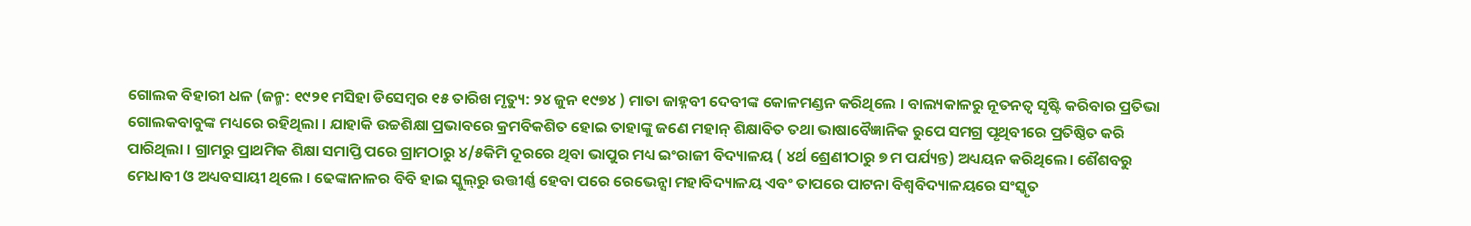ଗୋଲକ ବିହାରୀ ଧଳ (ଜନ୍ମ: ୧୯୨୧ ମସିହା ଡିସେମ୍ବର ୧୫ ତାରିଖ ମୃତ୍ୟୁ: ୨୪ ଜୁନ ୧୯୭୪ ) ମାତା ଜାହ୍ନବୀ ଦେବୀଙ୍କ କୋଳମଣ୍ଡନ କରିଥିଲେ । ବାଲ୍ୟକାଳରୁ ନୂତନତ୍ବ ସୃଷ୍ଟି କରିବାର ପ୍ରତିଭା ଗୋଲକବାବୁଙ୍କ ମଧ୍ୟରେ ରହିଥିଲା । ଯାହାକି ଉଚ୍ଚଶିକ୍ଷା ପ୍ରଭାବରେ କ୍ରମବିକଶିତ ହୋଇ ତାହାଙ୍କୁ ଜଣେ ମହାନ୍‌ ଶିକ୍ଷାବିତ ତଥା ଭାଷାବୈଜ୍ଞାନିକ ରୁପେ ସମଗ୍ର ପୃଥିବୀରେ ପ୍ରତିଷ୍ଠିତ କରି ପାରିଥିଲା । ଗ୍ରାମରୁ ପ୍ରାଥମିକ ଶିକ୍ଷା ସମାପ୍ତି ପରେ ଗ୍ରାମଠାରୁ ୪/୫କିମି ଦୂରରେ ଥିବା ଭାପୁର ମଧ୍ୟ ଇଂରାଜୀ ବିଦ୍ୟାଳୟ ( ୪ର୍ଥ ଶ୍ରେଣୀଠାରୁ ୭ ମ ପର୍ଯ୍ୟନ୍ତ) ଅଧ୍ୟୟନ କରିଥିଲେ। ଶୈଶବରୁ ମେଧାବୀ ଓ ଅଧ୍ୟବସାୟୀ ଥିଲେ । ଢେଙ୍କାନାଳର ବିବି ହାଇ ସ୍କୁଲ୍‌ରୁ ଉତ୍ତୀର୍ଣ୍ଣ ହେବା ପରେ ରେଭେନ୍ସା ମହାବିଦ୍ୟାଳୟ ଏବଂ ତାପରେ ପାଟନା ବିଶ୍ବବିଦ୍ୟାଳୟରେ ସଂସ୍କୃତ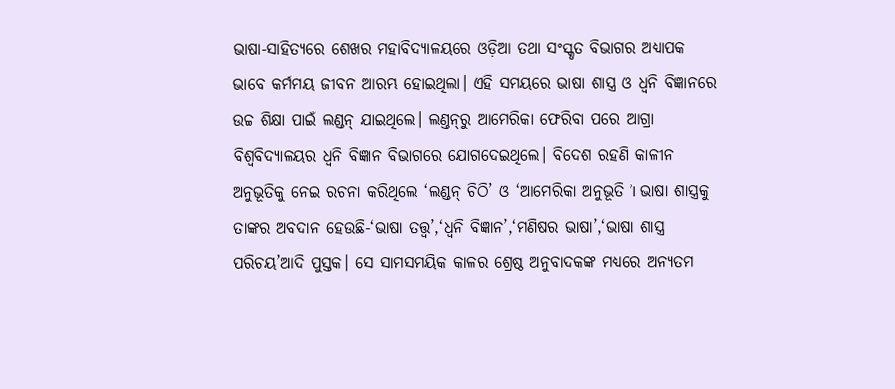ଭାଷା-ସାହିତ୍ୟରେ ଶେଖର ମହାବିଦ୍ୟାଳୟରେ ଓଡ଼ିଆ ତ‌ଥା ସଂସ୍କୃତ ବିଭାଗର ଅଧ୍ୟାପକ ଭାବେ କର୍ମମୟ ଜୀବନ ଆରମ୍ଭ ହୋଇଥିଲା। ଏହି ସମୟରେ ଭାଷା ଶାସ୍ତ୍ର ଓ ଧ୍ବନି ବିଜ୍ଞାନରେ ଉଚ୍ଚ ଶିକ୍ଷା ପାଇଁ ଲଣ୍ଡନ୍ ଯାଇଥିଲେ। ଲଣ୍ତନ୍‌ରୁ ଆମେରିକା ଫେରିବା ପରେ ଆଗ୍ରା ବିଶ୍ଵବିଦ୍ୟାଳୟର ଧ୍ବନି ବିଜ୍ଞାନ ବିଭାଗରେ ଯୋଗଦେଇଥିଲେ। ବିଦେଶ ରହଣି କାଳୀନ ଅନୁଭୂତିକୁ ନେଇ ରଚନା କରିଥିଲେ ‘ଲଣ୍ଡନ୍ ଚିଠି’ ଓ ‘ଆମେରିକା ଅନୁଭୂତି ’I ଭାଷା ଶାସ୍ତ୍ରକୁ ତାଙ୍କର ଅବଦାନ ହେଉଛି-‘ଭାଷା ତତ୍ତ୍ବ’,‘ଧ୍ବନି ବିଜ୍ଞାନ’,‘ମଣିଷର ଭାଷା’,‘ଭାଷା ଶାସ୍ତ୍ର ପରିଚୟ’ଆଦି ପୁସ୍ତକ। ସେ ସାମସମୟିକ କାଳର ଶ୍ରେଷ୍ଠ ଅନୁବାଦକଙ୍କ ମଧ୍ୟରେ ଅନ୍ୟତମ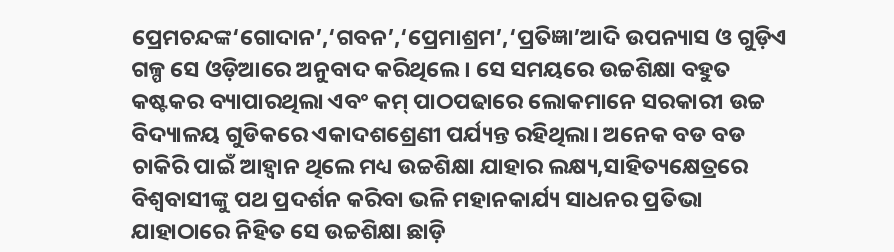ପ୍ରେମଚନ୍ଦଙ୍କ‘ଗୋଦାନ’,‘ଗବନ’,‘ପ୍ରେମାଶ୍ରମ’,‘ପ୍ରତିଜ୍ଞା’ଆଦି ଉପନ୍ୟାସ ଓ ଗୁଡ଼ିଏ ଗଳ୍ପ ସେ ଓଡ଼ିଆରେ ଅନୁବାଦ କରିଥିଲେ । ସେ ସମୟରେ ଉଚ୍ଚଶିକ୍ଷା ବହୁତ କଷ୍ଟକର ବ୍ୟାପାରଥିଲା ଏବଂ କମ୍ ପାଠପଢାରେ ଲୋକମାନେ ସରକାରୀ ଉଚ୍ଚ ବିଦ୍ୟାଳୟ ଗୁଡିକରେ ଏକାଦଶଶ୍ରେଣୀ ପର୍ଯ୍ୟନ୍ତ ରହିଥିଲା। ଅନେକ ବଡ ବଡ ଚାକିରି ପାଇଁ ଆହ୍ବାନ ଥିଲେ ମଧ୍ୟ ଉଚ୍ଚଶିକ୍ଷା ଯାହାର ଲକ୍ଷ୍ୟ,ସାହିତ୍ୟକ୍ଷେତ୍ରରେ ବିଶ୍ବବାସୀଙ୍କୁ ପଥ ପ୍ରଦର୍ଶନ କରିବା ଭଳି ମହାନକାର୍ଯ୍ୟ ସାଧନର ପ୍ରତିଭା ଯାହାଠାରେ ନିହିତ ସେ ଉଚ୍ଚଶିକ୍ଷା ଛାଡ଼ି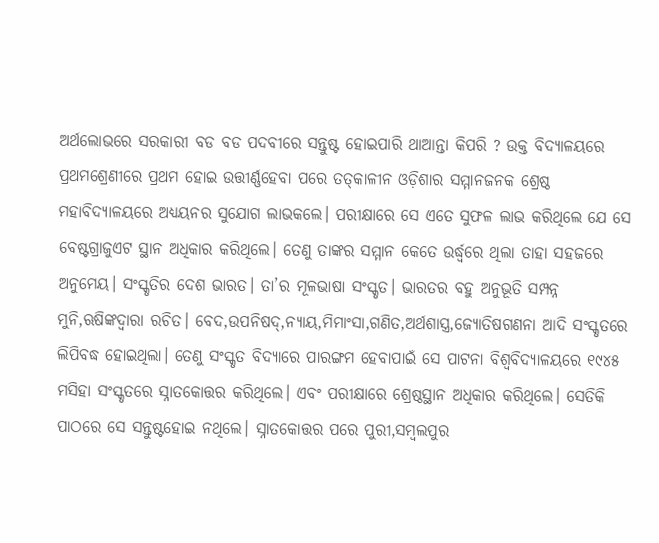ଅର୍ଥଲୋଭରେ ସରକାରୀ ବଡ ବଡ ପଦବୀରେ ସନ୍ତୁଷ୍ଟ ହୋଇପାରି ଥାଆନ୍ତା କିପରି ? ଉକ୍ତ ବିଦ୍ୟାଳୟରେ ପ୍ରଥମଶ୍ରେଣୀରେ ପ୍ରଥମ ହୋଇ ଉତ୍ତୀର୍ଣ୍ଣହେବା ପରେ ତତ୍‌କାଳୀନ ଓଡ଼ିଶାର ସମ୍ମାନଜନକ ଶ୍ରେଷ୍ଠ ମହାବିଦ୍ୟାଳୟରେ ଅଧ୍ୟୟନର ସୁଯୋଗ ଲାଭକଲେ। ପରୀକ୍ଷାରେ ସେ ଏତେ ସୁଫଳ ଲାଭ କରିଥିଲେ ଯେ ସେ ବେଷ୍ଟଗ୍ରାଜୁଏଟ ସ୍ଥାନ ଅଧିକାର କରିଥିଲେ। ତେଣୁ ତାଙ୍କର ସମ୍ମାନ କେତେ ଉର୍ଦ୍ଧ୍ବରେ ଥିଲା ତାହା ସହଜରେ ଅନୁମେୟ। ସଂସ୍କୃତିର ଦେଶ ଭାରତ। ତା’ର ମୂଳଭାଷା ସଂସ୍କୃତ। ଭାରତର ବହୁ ଅନୁଭୂତି ସମ୍ପନ୍ନ ମୁନି,ଋଷିଙ୍କଦ୍ବାରା ରଚିତ। ବେଦ,ଉପନିଷଦ୍,ନ୍ୟାୟ,ମିମାଂସା,ଗଣିତ,ଅର୍ଥଶାସ୍ତ୍ର,ଜ୍ୟୋତିଷଗଣନା ଆଦି ସଂସ୍କୃତରେ ଲିପିବଦ୍ଧ ହୋଇଥିଲା। ତେଣୁ ସଂସ୍କୃତ ବିଦ୍ୟାରେ ପାରଙ୍ଗମ ହେବାପାଇଁ ସେ ପାଟନା ବିଶ୍ବବିଦ୍ୟାଳୟରେ ୧୯୪୫ ମସିହା ସଂସ୍କୃତରେ ସ୍ନାତକୋତ୍ତର କରିଥିଲେ। ଏବଂ ପରୀକ୍ଷାରେ ଶ୍ରେଷ୍ଠସ୍ଥାନ ଅଧିକାର କରିଥିଲେ। ସେତିକି ପାଠରେ ସେ ସନ୍ତୁଷ୍ଟହୋଇ ନଥିଲେ। ସ୍ନାତକୋତ୍ତର ପରେ ପୁରୀ,ସମ୍ବଲପୁର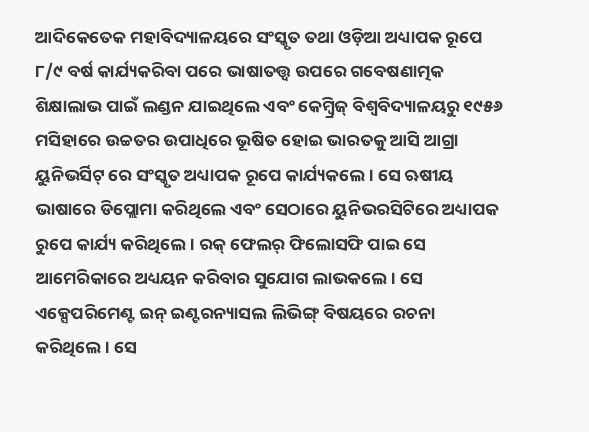ଆଦିକେତେକ ମହାବିଦ୍ୟାଳୟରେ ସଂସ୍କୃତ ତଥା ଓଡ଼ିଆ ଅଧ୍ୟାପକ ରୂପେ ୮/୯ ବର୍ଷ କାର୍ଯ୍ୟକରିବା ପରେ ଭାଷାତତ୍ତ୍ବ ଉପରେ ଗବେଷଣାତ୍ମକ ଶିକ୍ଷାଲାଭ ପାଇଁ ଲଣ୍ଡନ ଯାଇଥିଲେ ଏବଂ କେମ୍ବ୍ରିଜ୍ ବିଶ୍ବବିଦ୍ୟାଳୟରୁ ୧୯୫୬ ମସିହାରେ ଉଚ୍ଚତର ଉପାଧିରେ ଭୂଷିତ ହୋଇ ଭାରତକୁ ଆସି ଆଗ୍ରା ୟୁନିଭର୍ସିଟ୍ ରେ ସଂସ୍କୃତ ଅଧ୍ୟାପକ ରୂପେ କାର୍ଯ୍ୟକଲେ। ସେ ଋଷୀୟ ଭାଷାରେ ଡିପ୍ଲୋମା କରିଥିଲେ ଏବଂ ସେଠାରେ ୟୁନିଭରସିଟିରେ ଅଧ୍ୟାପକ ରୁପେ କାର୍ଯ୍ୟ କରିଥିଲେ। ରକ୍ ଫେଲର୍ ଫିଲୋସଫି ପାଇ ସେ ଆମେରିକାରେ ଅଧ୍ୟୟନ କରିବାର ସୁଯୋଗ ଲାଭକଲେ। ସେ ଏକ୍ସେପରିମେଣ୍ଟ ଇନ୍ ଇଣ୍ଟରନ୍ୟାସଲ ଲିଭିଙ୍ଗ୍ ବିଷୟରେ ରଚନା କରିଥିଲେ। ସେ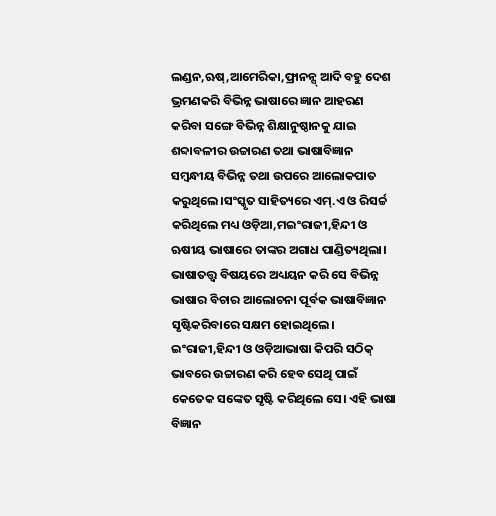ଲଣ୍ଡନ,ଋଷ୍,ଆମେରିକା,ଫ୍ରାନନ୍ସ୍ ଆଦି ବହୁ ଦେଶ ଭ୍ରମଣକରି ବିଭିନ୍ନ ଭାଷାରେ ଜ୍ଞାନ ଆହରଣ କରିବା ସଙ୍ଗେ ବିଭିନ୍ନ ଶିକ୍ଷାନୁଷ୍ଠାନକୁ ଯାଇ ଶବ୍ଦାବଳୀର ଉଚ୍ଚାରଣ ତଥା ଭାଷାବିଜ୍ଞାନ ସମ୍ବନ୍ଧୀୟ ବିଭିନ୍ନ ତଥା ଉପରେ ଆଲୋକପାତ କରୁଥିଲେ।ସଂସ୍କୃତ ସାହିତ୍ୟରେ ଏମ୍.ଏ ଓ ରିସର୍ଚ୍ଚ କରିଥିଲେ ମଧ୍ୟ ଓଡ଼ିଆ,ମଇଂରାଜୀ,ହିନ୍ଦୀ ଓ ଋଷୀୟ ଭାଷାରେ ତାଙ୍କର ଅଗାଧ ପାଣ୍ଡିତ୍ୟଥିଲା। ଭାଷାତତ୍ତ୍ବ ବିଷୟରେ ଅଧ୍ୟୟନ କରି ସେ ବିଭିନ୍ନ ଭାଷାର ବିଚାର ଆଲୋଚନା ପୂର୍ବକ ଭାଷାବିଜ୍ଞାନ ସୃଷ୍ଟିକରିବାରେ ସକ୍ଷମ ହୋଇଥିଲେ। ଇଂରାଜୀ,ହିନ୍ଦୀ ଓ ଓଡ଼ିଆଭାଷା କିପରି ସଠିକ୍ ଭାବରେ ଉଚ୍ଚାରଣ କରି ହେବ ସେଥି ପାଇଁ କେତେକ ସଙ୍କେତ ସୃଷ୍ଟି କରିଥିଲେ ସେ। ଏହି ଭାଷା ବିଜ୍ଞାନ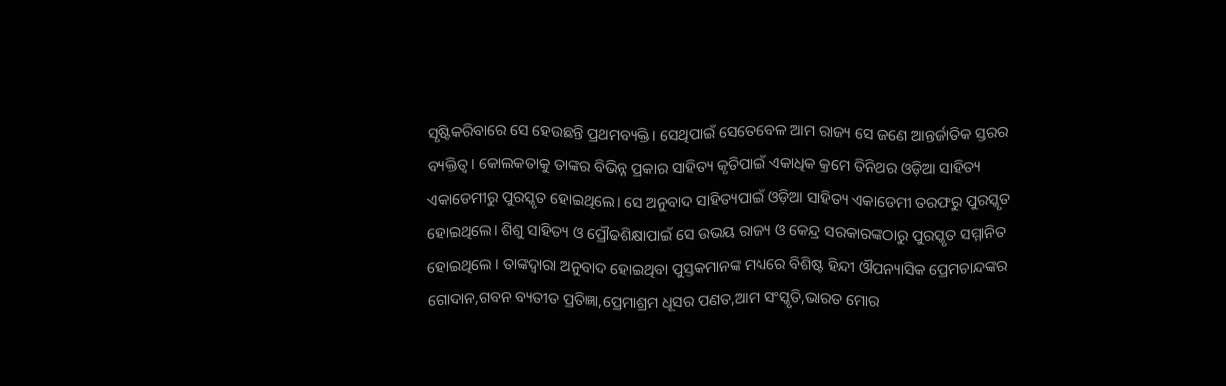ସୃଷ୍ଟିକରିବାରେ ସେ ହେଉଛନ୍ତି ପ୍ରଥମବ୍ୟକ୍ତି। ସେଥିପାଇଁ ସେତେବେଳ ଆମ ରାଜ୍ୟ ସେ ଜଣେ ଆନ୍ତର୍ଜାତିକ ସ୍ତରର ବ୍ୟକ୍ତିତ୍ବ। କୋଲକତାକୁ ତାଙ୍କର ବିଭିନ୍ନ ପ୍ରକାର ସାହିତ୍ୟ କୃତିପାଇଁ ଏକାଧିକ କ୍ରମେ ତିନିଥର ଓଡ଼ିଆ ସାହିତ୍ୟ ଏକାଡେମୀରୁ ପୁରସ୍କୃତ ହୋଇଥିଲେ। ସେ ଅନୁବାଦ ସାହିତ୍ୟପାଇଁ ଓଡ଼ିଆ ସାହିତ୍ୟ ଏକାଡେମୀ ତରଫରୁ ପୁରସ୍କୃତ ହୋଇଥିଲେ। ଶିଶୁ ସାହିତ୍ୟ ଓ ପ୍ରୌଢଶିକ୍ଷାପାଇଁ ସେ ଉଭୟ ରାଜ୍ୟ ଓ କେନ୍ଦ୍ର ସରକାରଙ୍କଠାରୁ ପୁରସ୍କୃତ ସମ୍ମାନିତ ହୋଇଥିଲେ । ତାଙ୍କଦ୍ବାରା ଅନୁବାଦ ହୋଇଥିବା ପୁସ୍ତକମାନଙ୍କ ମଧ୍ୟରେ ବିଶିଷ୍ଟ ହିନ୍ଦୀ ଔପନ୍ୟାସିକ ପ୍ରେମଚାନ୍ଦଙ୍କର ଗୋଦାନ,ଗବନ ବ୍ୟତୀତ ପ୍ରତିଜ୍ଞା,ପ୍ରେମାଶ୍ରମ ଧୂସର ପଣତ,ଆମ ସଂସ୍କୃତି,ଭାରତ ମୋର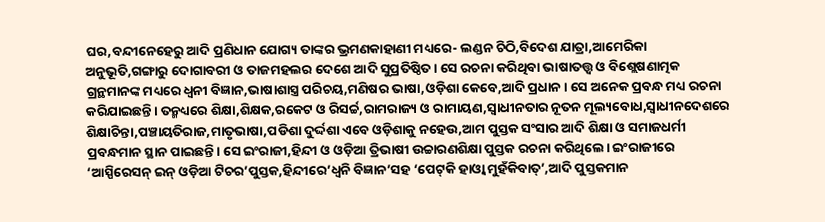ଘର,ବନ୍ଦୀନେହେରୁ ଆଦି ପ୍ରଣିଧାନ ଯୋଗ୍ୟ ତାଙ୍କର ଭ୍ରମଣକାହାଣୀ ମଧ୍ୟରେ- ଲଣ୍ଡନ ଚିଠି,ବିଦେଶ ଯାତ୍ରା,ଆମେରିକା ଅନୁଭୂତି,ଗଙ୍ଗାରୁ ଦୋଗାବରୀ ଓ ତାଜମହଲର ଦେଶେ ଆଦି ସୁପ୍ରତିଷ୍ଠିତ। ସେ ରଚନା କରିଥିବା ଭାଷାତତ୍ତ୍ବ ଓ ବିଶ୍ଲେଷଣାତ୍ମକ ଗ୍ରନ୍ଥମାନଙ୍କ ମଧ୍ୟରେ ଧ୍ବନୀ ବିଜ୍ଞାନ,ଭାଷାଶାସ୍ତ୍ର ପରିଚୟ,ମଣିଷର ଭାଷା,ଓଡ଼ିଶା କେବେ,ଆଦି ପ୍ରଧାନ। ସେ ଅନେକ ପ୍ରବନ୍ଧ ମଧ୍ୟ ରଚନା କରିଯାଇଛନ୍ତି। ତନ୍ମଧ୍ୟରେ ଶିକ୍ଷା,ଶିକ୍ଷକ,ରକେଟ ଓ ରିସର୍ଚ୍ଚ,ରାମରାଜ୍ୟ ଓ ରାମାୟଣ,ସ୍ଵାଧୀନତାର ନୂତନ ମୂଲ୍ୟବୋଧ,ସ୍ୱାଧୀନଦେଶରେ ଶିକ୍ଷାଚିନ୍ତା,ପଞ୍ଚାୟତିରାଜ,ମାତୃଭାଷା,ପଡିଶା ଦୁର୍ଦ୍ଦଶା ଏବେ ଓଡ଼ିଶାକୁ ନହେଉ,ଆମ ପୁସ୍ତକ ସଂସାର ଆଦି ଶିକ୍ଷା ଓ ସମାଜଧର୍ମୀ ପ୍ରବନ୍ଧମାନ ସ୍ଥାନ ପାଇଛନ୍ତି। ସେ ଇଂରାଜୀ,ହିନ୍ଦୀ ଓ ଓଡ଼ିଆ ତ୍ରିଭାଷୀ ଉଚ୍ଚାରଣଶିକ୍ଷା ପୁସ୍ତକ ରଚନା କରିଥିଲେ। ଇଂରାଜୀରେ ‘ଆସ୍ପିରେସନ୍ ଇନ୍ ଓଡ଼ିଆ ଟିଚର’ପୁସ୍ତକ,ହିନ୍ଦୀରେ’ଧ୍ବନି ବିଜ୍ଞାନ’ସହ ‘ପେଟ୍‌କି ହାଓ୍ବା ମୁହଁକିବାତ୍’,ଆଦି ପୁସ୍ତକମାନ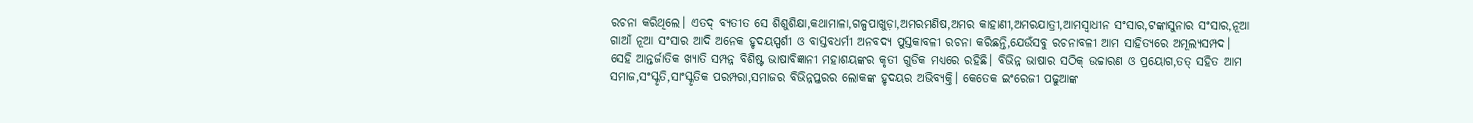ରଚନା କରିଥିଲେ। ଏତଦ୍ ବ୍ୟତୀତ ସେ ଶିଶୁଶିକ୍ଷା,କଥାମାଳା,ଗଳ୍ପପାଖୁଡ଼ା,ଅମରମଣିଷ,ଅମର କାହାଣୀ,ଅମରଯାତ୍ରୀ,ଆମସ୍ଵାଧୀନ ସଂସାର,ଟଙ୍କାସୁନାର ସଂସାର,ନୂଆ ଗାଆଁ ନୂଆ ସଂସାର ଆଦି ଅନେକ ହୃଦୟସ୍ପର୍ଶୀ ଓ ବାସ୍ତବଧର୍ମୀ ଅନବଦ୍ୟ ପୁସ୍ତକାବଳୀ ରଚନା କରିଛନ୍ତି,ଯେଉଁସବୁ ରଚନାବଳୀ ଆମ ସାହିତ୍ୟରେ ଅମୂଲ୍ୟସମ୍ପଦ। ସେହି ଆନ୍ତର୍ଜାତିକ ଖ୍ୟାତି ସମ୍ପନ୍ନ ବିଶିଷ୍ଟ ଭାଷାବିଜ୍ଞାନୀ ମହାଶୟଙ୍କର କୃତୀ ଗୁଡିକ ମଧ୍ୟରେ ରହିଛି। ବିଭିନ୍ନ ଭାଷାର ସଠିକ୍ ଉଚ୍ଚାରଣ ଓ ପ୍ରୟୋଗ,ତତ୍ ସହିତ ଆମ ସମାଜ,ସଂସ୍କୃତି,ସାଂସ୍କୃତିକ ପରମ୍ପରା,ସମାଜର ବିଭିନ୍ନପ୍ତରର ଲୋକଙ୍କ ହୃଦୟର ଅଭିବ୍ୟକ୍ତି। କେତେକ ଇଂରେଜୀ ପଢୁଆଙ୍କ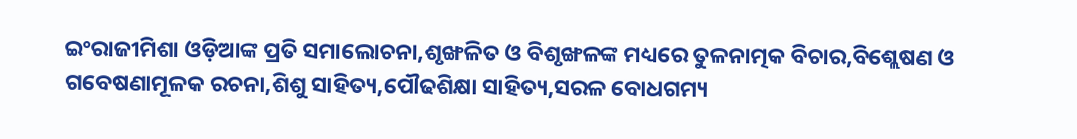ଇଂରାଜୀମିଶା ଓଡ଼ିଆଙ୍କ ପ୍ରତି ସମାଲୋଚନା,ଶୃଙ୍ଖଳିତ ଓ ବିଶୃଙ୍ଖଳଙ୍କ ମଧ୍ୟରେ ତୁଳନାତ୍ମକ ବିଚାର,ବିଶ୍ଲେଷଣ ଓ ଗବେଷଣାମୂଳକ ରଚନା,ଶିଶୁ ସାହିତ୍ୟ,ପୌଢଶିକ୍ଷା ସାହିତ୍ୟ,ସରଳ ବୋଧଗମ୍ୟ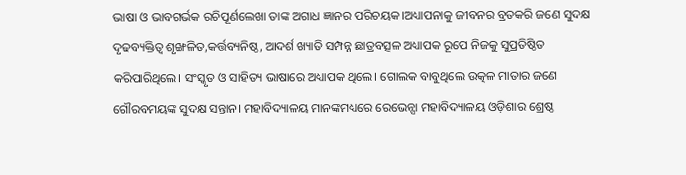ଭାଷା ଓ ଭାବଗର୍ଭକ ରଚିପୂର୍ଣଲେଖା ତାଙ୍କ ଅଗାଧ ଜ୍ଞାନର ପରିଚୟକ।ଅଧ୍ୟାପନାକୁ ଜୀବନର ବ୍ରତକରି ଜଣେ ସୁଦକ୍ଷ ଦୃଢବ୍ୟକ୍ତିତ୍ବ ଶୃଙ୍ଖଳିତ,କର୍ତ୍ତବ୍ୟନିଷ୍ଠ, ଆଦର୍ଶ ଖ୍ୟାତି ସମ୍ପନ୍ନ ଛାତ୍ରବତ୍ସଳ ଅଧ୍ୟାପକ ରୂପେ ନିଜକୁ ସୁପ୍ରତିଷ୍ଠିତ କରିପାରିଥିଲେ। ସଂସ୍କୃତ ଓ ସାହିତ୍ୟ ଭାଷାରେ ଅଧ୍ୟାପକ ଥିଲେ। ଗୋଲକ ବାବୁଥିଲେ ଉତ୍କଳ ମାତାର ଜଣେ ଗୌରବମୟଙ୍କ ସୁଦକ୍ଷ ସନ୍ତାନ। ମହାବିଦ୍ୟାଳୟ ମାନଙ୍କମଧ୍ୟରେ ରେଭେନ୍ସା ମହାବିଦ୍ୟାଳୟ ଓଡ଼ିଶାର ଶ୍ରେଷ୍ଠ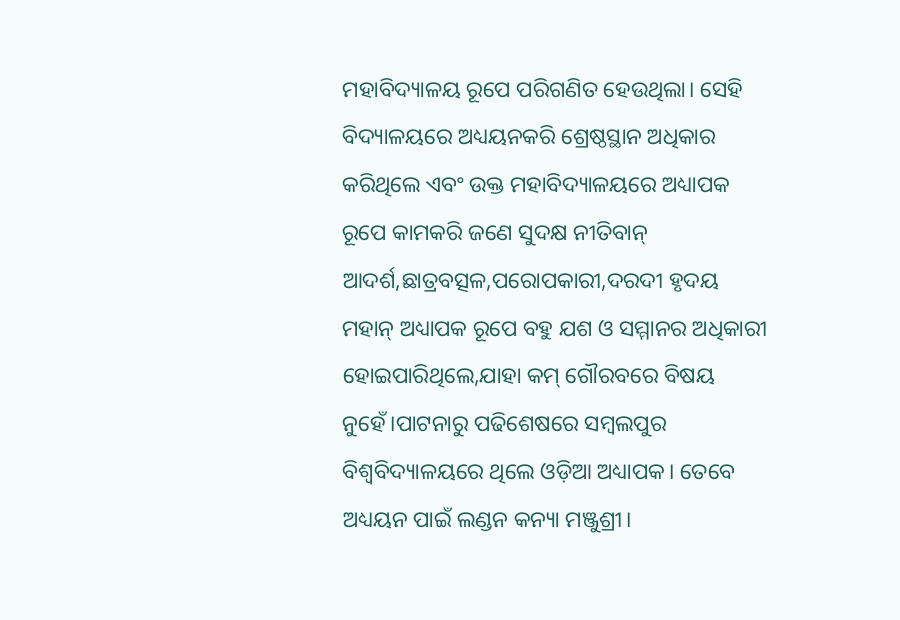ମହାବିଦ୍ୟାଳୟ ରୂପେ ପରିଗଣିତ ହେଉଥିଲା। ସେହି ବିଦ୍ୟାଳୟରେ ଅଧ୍ୟୟନକରି ଶ୍ରେଷ୍ଠସ୍ଥାନ ଅଧିକାର କରିଥିଲେ ଏବଂ ଉକ୍ତ ମହାବିଦ୍ୟାଳୟରେ ଅଧ୍ୟାପକ ରୂପେ କାମକରି ଜଣେ ସୁଦକ୍ଷ ନୀତିବାନ୍ ଆଦର୍ଶ,ଛାତ୍ରବତ୍ସଳ,ପରୋପକାରୀ,ଦରଦୀ ହୃଦୟ ମହାନ୍ ଅଧ୍ୟାପକ ରୂପେ ବହୁ ଯଶ ଓ ସମ୍ମାନର ଅଧିକାରୀ ହୋଇପାରିଥିଲେ,ଯାହା କମ୍ ଗୌରବରେ ବିଷୟ ନୁହେଁ।ପାଟନାରୁ ପଢିଶେଷରେ ସମ୍ବଲପୁର ବିଶ୍ବବିଦ୍ୟାଳୟରେ ଥିଲେ ଓଡ଼ିଆ ଅଧ୍ୟାପକ। ତେବେ ଅଧ୍ୟୟନ ପାଇଁ ଲଣ୍ଡନ କନ୍ୟା ମଞ୍ଜୁଶ୍ରୀ।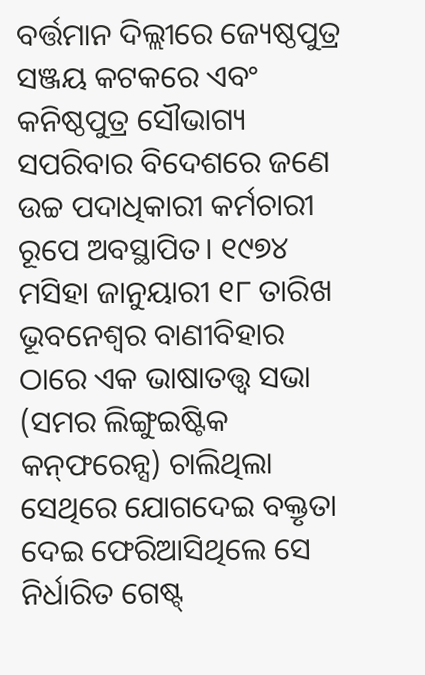ବର୍ତ୍ତମାନ ଦିଲ୍ଲୀରେ ଜ୍ୟେଷ୍ଠପୁତ୍ର ସଞ୍ଜୟ କଟକରେ ଏବଂ କନିଷ୍ଠପୁତ୍ର ସୌଭାଗ୍ୟ ସପରିବାର ବିଦେଶରେ ଜଣେ ଉଚ୍ଚ ପଦାଧିକାରୀ କର୍ମଚାରୀ ରୂପେ ଅବସ୍ଥାପିତ। ୧୯୭୪ ମସିହା ଜାନୁୟାରୀ ୧୮ ତାରିଖ ଭୂବନେଶ୍ବର ବାଣୀବିହାର ଠାରେ ଏକ ଭାଷାତତ୍ତ୍ବ ସଭା (ସମର ଲିଙ୍ଗୁଇଷ୍ଟିକ କନ୍‌ଫରେନ୍ସ) ଚାଲିଥିଲା ସେଥିରେ ଯୋଗଦେଇ ବକ୍ତୃତା ଦେଇ ଫେରିଆସିଥିଲେ ସେ ନିର୍ଧାରିତ ଗେଷ୍ଟ୍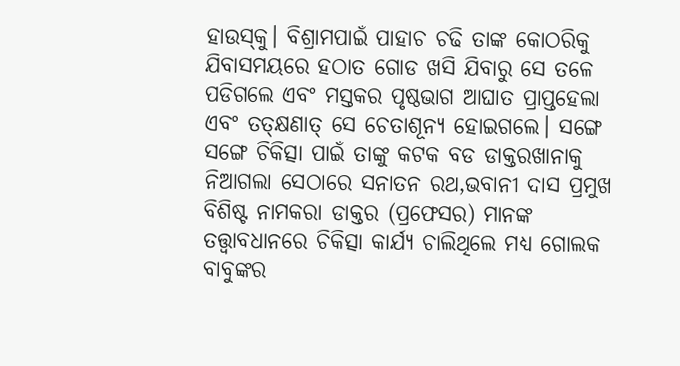ହାଉସ୍‌କୁ। ବିଶ୍ରାମପାଇଁ ପାହାଚ ଚଢି ତାଙ୍କ କୋଠରିକୁ ଯିବାସମୟରେ ହଠାତ ଗୋଡ ଖସି ଯିବାରୁ ସେ ତଳେ ପଡିଗଲେ ଏବଂ ମସ୍ତକର ପୃଷ୍ଠଭାଗ ଆଘାତ ପ୍ରାପ୍ତହେଲା ଏବଂ ତତ୍‌କ୍ଷଣାତ୍‌ ସେ ଚେତାଶୂନ୍ୟ ହୋଇଗଲେ। ସଙ୍ଗେ ସଙ୍ଗେ ଚିକିତ୍ସା ପାଇଁ ତାଙ୍କୁ କଟକ ବଡ ଡାକ୍ତରଖାନାକୁ ନିଆଗଲା ସେଠାରେ ସନାତନ ରଥ,ଭବାନୀ ଦାସ ପ୍ରମୁଖ ବିଶିଷ୍ଟ ନାମକରା ଡାକ୍ତର (ପ୍ରଫେସର) ମାନଙ୍କ ତତ୍ତ୍ବାବଧାନରେ ଚିକିତ୍ସା କାର୍ଯ୍ୟ ଚାଲିଥିଲେ ମଧ୍ୟ ଗୋଲକ ବାବୁଙ୍କର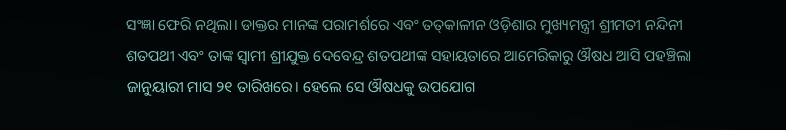ସଂଜ୍ଞା ଫେରି ନଥିଲା। ଡାକ୍ତର ମାନଙ୍କ ପରାମର୍ଶରେ ଏବଂ ତତ୍‌କାଳୀନ ଓଡ଼ିଶାର ମୁଖ୍ୟମନ୍ତ୍ରୀ ଶ୍ରୀମତୀ ନନ୍ଦିନୀ ଶତପଥୀ ଏବଂ ତାଙ୍କ ସ୍ବାମୀ ଶ୍ରୀଯୁକ୍ତ ଦେବେନ୍ଦ୍ର ଶତପଥୀଙ୍କ ସ‌ହାୟତାରେ ଆମେରିକାରୁ ଔଷଧ ଆସି ପହଞ୍ଚିଲା ଜାନୁୟାରୀ ମାସ ୨୧ ତାରିଖରେ। ହେଲେ ସେ ଔଷଧକୁ ଉପଯୋଗ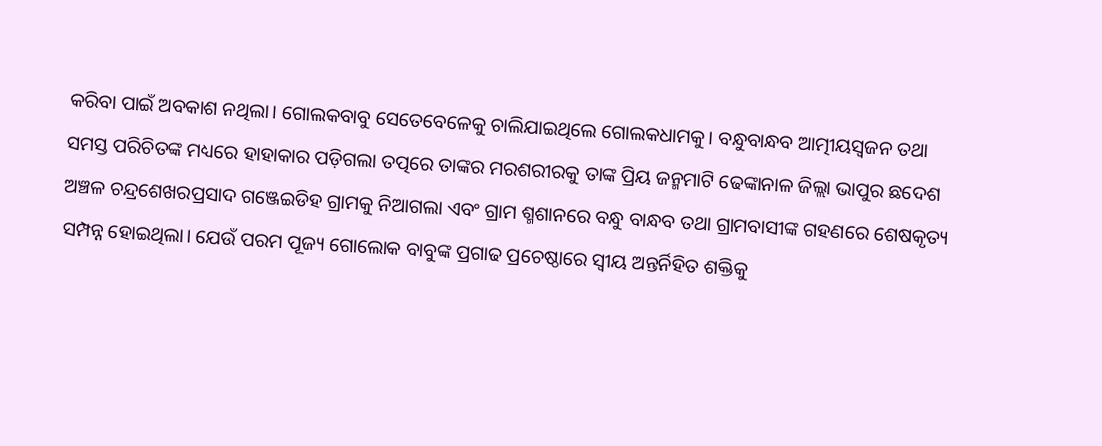କରିବା ପାଇଁ ଅବକାଶ ନଥିଲା। ଗୋଲକବାବୁ ସେତେବେଳେକୁ ଚାଲିଯାଇଥିଲେ ଗୋଲକଧାମକୁ। ବନ୍ଧୁବାନ୍ଧବ ଆତ୍ମୀୟସ୍ୱଜନ ତଥା ସମସ୍ତ ପରିଚିତଙ୍କ ମଧ୍ୟରେ ହାହାକାର ପଡ଼ିଗଲା ତତ୍ପରେ ତାଙ୍କର ମରଶରୀରକୁ ତାଙ୍କ ପ୍ରିୟ ଜନ୍ମମାଟି ଢେଙ୍କାନାଳ ଜିଲ୍ଲା ଭାପୁର ଛଦେଶ ଅଞ୍ଚଳ ଚନ୍ଦ୍ରଶେଖରପ୍ରସାଦ ଗଞ୍ଜେଇଡିହ ଗ୍ରାମକୁ ନିଆଗଲା ଏବଂ ଗ୍ରାମ ଶ୍ମଶାନରେ ବନ୍ଧୁ ବାନ୍ଧବ ତଥା ଗ୍ରାମବାସୀଙ୍କ ଗହଣରେ ଶେଷକୃତ୍ୟ ସମ୍ପନ୍ନ ହୋଇଥିଲା। ଯେଉଁ ପରମ ପୂଜ୍ୟ ଗୋଲୋକ ବାବୁଙ୍କ ପ୍ରଗାଢ ପ୍ରଚେଷ୍ଠାରେ ସ୍ୱୀୟ ଅନ୍ତର୍ନିହିତ ଶକ୍ତିକୁ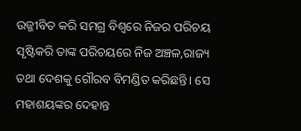ଉଜ୍ଜୀବିତ କରି ସମଗ୍ର ବିଶ୍ବରେ ନିଜର ପରିଚୟ ସୃଷ୍ଟିକରି ତାଙ୍କ ପରିଚୟରେ ନିଜ ଅଞ୍ଚଳ,ରାଜ୍ୟ ତଥା ଦେଶକୁ ଗୌରବ ବିମଣ୍ଡିତ କରିଛନ୍ତି। ସେ ମହାଶୟଙ୍କର ଦେହାନ୍ତ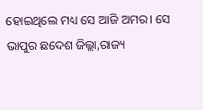ହୋଇଥିଲେ ମଧ୍ୟ ସେ ଆଜି ଅମର। ସେ ଭାପୁର ଛଦେଶ ଜିଲ୍ଲା,ରାଜ୍ୟ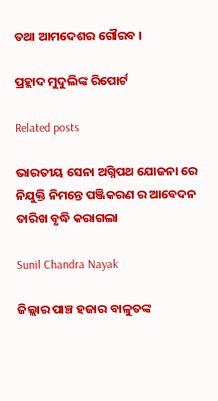ତଥା ଆମଦେଶର ଗୌରବ ।

ପ୍ରହ୍ଲାଦ ମୁଦୁଲିଙ୍କ ରିପୋର୍ଟ

Related posts

ଭାରତୀୟ ସେନା ଅଗ୍ନିପଥ ଯୋଜନା ରେ ନିଯୁକ୍ତି ନିମନ୍ତେ ପଞ୍ଜିକରଣ ର ଆବେଦନ ତାରିଖ ବୃଦ୍ଧି କରାଗଲା

Sunil Chandra Nayak

ଜିଲ୍ଲାର ପାଞ୍ଚ ହଜାର ବାଳୁତଙ୍କ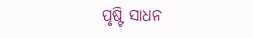ପୃଷ୍ଟି ସାଧନ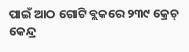ପାଇଁ ଆଠ ଗୋଟି ବ୍ଲକରେ ୨୩୯ କ୍ରେଚ୍ କେନ୍ଦ୍ର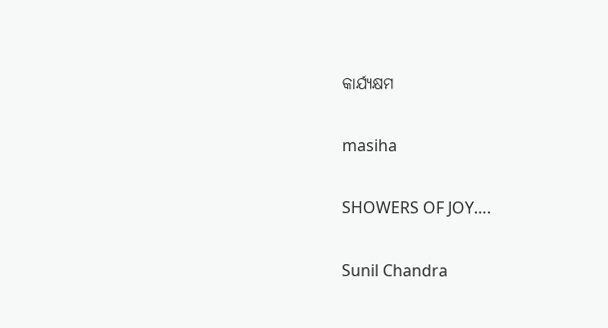କାର୍ଯ୍ୟକ୍ଷମ

masiha

SHOWERS OF JOY….

Sunil Chandra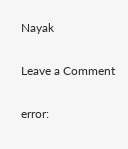Nayak

Leave a Comment

error: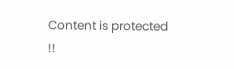Content is protected !!